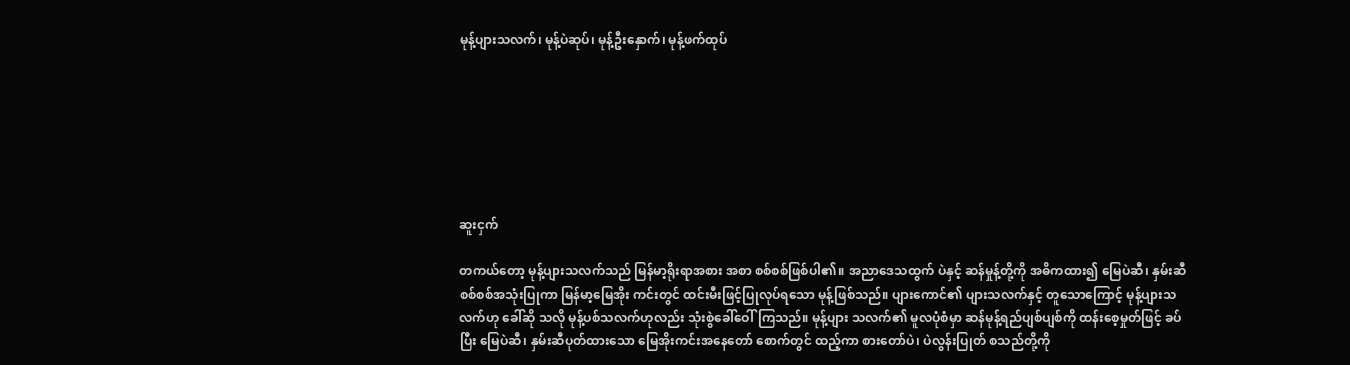မုန့်ပျားသလက်၊ မုန့်ပဲဆုပ်၊ မုန့်ဦးနှောက်၊ မုန့်ဖက်ထုပ်







ဆူးငှက်

တကယ်တော့ မုန့်ပျားသလက်သည် မြန်မာ့ရိုးရာအစား အစာ စစ်စစ်ဖြစ်ပါ၏။ အညာဒေသထွက် ပဲနှင့် ဆန်မှုန့်တို့ကို အဓိကထား၍ မြေပဲဆီ၊ နှမ်းဆီ စစ်စစ်အသုံးပြုကာ မြန်မာ့မြေအိုး ကင်းတွင် ထင်းမီးဖြင့်ပြုလုပ်ရသော မုန့်ဖြစ်သည်။ ပျားကောင်၏ ပျားသလက်နှင့် တူသောကြောင့် မုန့်ပျားသလက်ဟု ခေါ်ဆို သလို မုန့်ပစ်သလက်ဟုလည်း သုံးစွဲခေါ်ဝေါ်ကြသည်။ မုန့်ပျား သလက်၏ မူလပုံစံမှာ ဆန်မုန့်ရည်ပျစ်ပျစ်ကို ထန်းစေ့မှုတ်ဖြင့် ခပ်ပြီး မြေပဲဆီ၊ နှမ်းဆီပုတ်ထားသော မြေအိုးကင်းအနေတော် စောက်တွင် ထည့်ကာ စားတော်ပဲ၊ ပဲလွန်းပြုတ် စသည်တို့ကို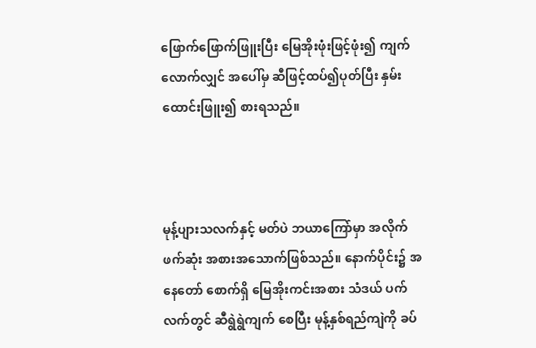ဖြောက်ဖြောက်ဖြူးပြီး မြေအိုးဖုံးဖြင့်ဖုံး၍ ကျက်လောက်လျှင် အပေါ်မှ ဆီဖြင့်ထပ်၍ပုတ်ပြီး နှမ်းထောင်းဖြူး၍ စားရသည်။



မုန့်ပျားသလက်နှင့် မတ်ပဲ ဘယာကြော်မှာ အလိုက် ဖက်ဆုံး အစားအသောက်ဖြစ်သည်။ နောက်ပိုင်း၌ အနေတော် စောက်ရှိ မြေအိုးကင်းအစား သံဒယ် ပက်လက်တွင် ဆီရွဲရွဲကျက် စေပြီး မုန့်နှစ်ရည်ကျဲကို ခပ်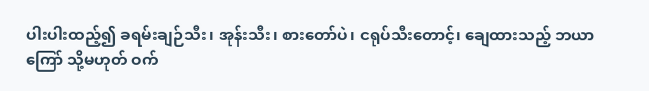ပါးပါးထည့်၍ ခရမ်းချဉ်သီး၊ အုန်းသီး၊ စားတော်ပဲ၊ ငရုပ်သီးတောင့်၊ ချေထားသည့် ဘယာကြော် သို့မဟုတ် ဝက်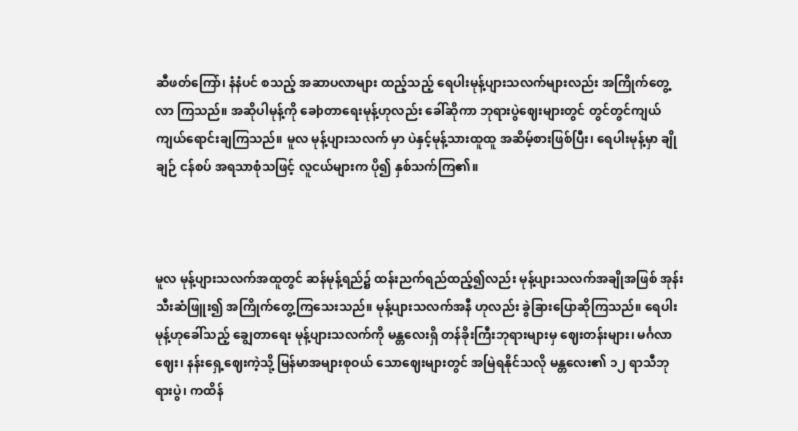ဆီဖတ်ကြော်၊ နံနံပင် စသည့် အဆာပလာများ ထည့်သည့် ရေပါးမုန့်ပျားသလက်များလည်း အကြိုက်တွေ့လာ ကြသည်။ အဆိုပါမုန့်ကို ခေþတာရေးမုန့်ဟုလည်း ခေါ်ဆိုကာ ဘုရားပွဲဈေးများတွင် တွင်တွင်ကျယ်ကျယ်ရောင်းချကြသည်။ မူလ မုန့်ပျားသလက် မှာ ပဲနှင့်မုန့်သားထူထူ အဆိမ့်စားဖြစ်ပြီး၊ ရေပါးမုန့်မှာ ချိုချဉ် ငန်စပ် အရသာစုံသဖြင့် လူငယ်များက ပို၍ နှစ်သက်ကြ၏။



မူလ မုန့်ပျားသလက်အထူတွင် ဆန်မုန့်ရည်၌ ထန်းညက်ရည်ထည့်၍လည်း မုန့်ပျားသလက်အချိုအဖြစ် အုန်း သီးဆံဖြူး၍ အကြိုက်တွေ့ကြသေးသည်။ မုန့်ပျားသလက်အနီ ဟုလည်း ခွဲခြားပြောဆိုကြသည်။ ရေပါးမုန့်ဟုခေါ်သည့် ချွေတာရေး မုန့်ပျားသလက်ကို မန္တလေးရှိ တန်ခိုးကြီးဘုရားများမှ ဈေးတန်းများ၊ မင်္ဂလာဈေး၊ နန်းရှေ့ဈေးကဲ့သို့ မြန်မာအများစုဝယ် သောဈေးများတွင် အမြဲရနိုင်သလို မန္တလေး၏ ၁၂ ရာသီဘုရားပွဲ၊ ကထိန်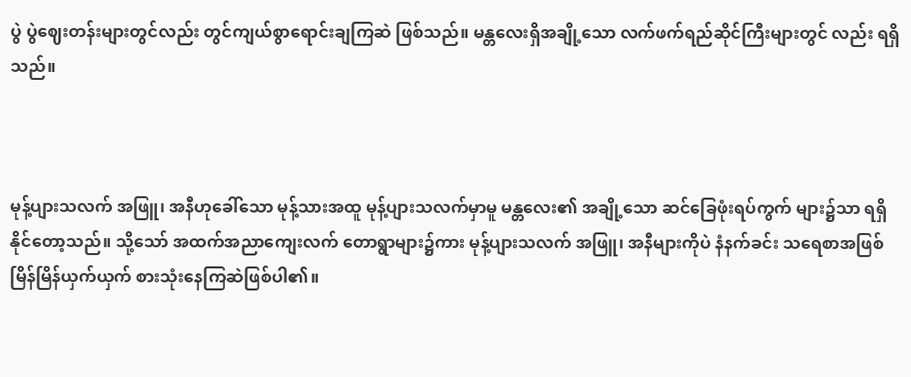ပွဲ ပွဲဈေးတန်းများတွင်လည်း တွင်ကျယ်စွာရောင်းချကြဆဲ ဖြစ်သည်။ မန္တလေးရှိအချို့သော လက်ဖက်ရည်ဆိုင်ကြီးများတွင် လည်း ရရှိသည်။



မုန့်ပျားသလက် အဖြူ၊ အနီဟုခေါ်သော မုန့်သားအထူ မုန့်ပျားသလက်မှာမူ မန္တလေး၏ အချို့သော ဆင်ခြေဖုံးရပ်ကွက် များ၌သာ ရရှိနိုင်တော့သည်။ သို့သော် အထက်အညာကျေးလက် တောရွာများ၌ကား မုန့်ပျားသလက် အဖြူ၊ အနီများကိုပဲ နံနက်ခင်း သရေစာအဖြစ် မြိန်မြိန်ယှက်ယှက် စားသုံးနေကြဆဲဖြစ်ပါ၏။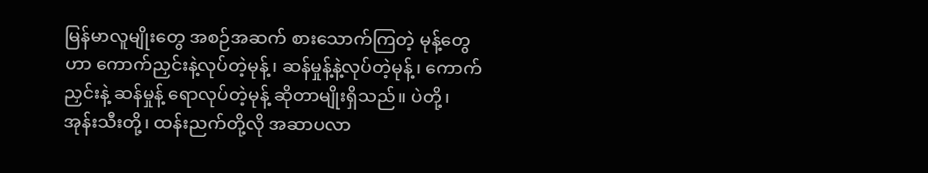မြန်မာလူမျိုးတွေ အစဉ်အဆက် စားသောက်ကြတဲ့ မုန့်တွေဟာ ကောက်ညှင်းနဲ့လုပ်တဲ့မုန့်၊ ဆန်မှုန့်နဲ့လုပ်တဲ့မုန့်၊ ကောက်ညှင်းနဲ့ ဆန်မှုန့် ရောလုပ်တဲ့မုန့် ဆိုတာမျိုးရှိသည်။ ပဲတို့၊ အုန်းသီးတို့၊ ထန်းညက်တို့လို အဆာပလာ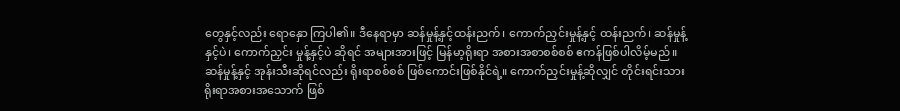တွေနှင့်လည်း ရောနှော ကြပါ၏။ ဒီနေရာမှာ ဆန်မှုန့်နှင့်ထန်းညက်၊ ကောက်ညှင်းမှုန့်နှင့် ထန်းညက်၊ ဆန်မှုန့်နှင့်ပဲ၊ ကောက်ညှင်း မှုန့်နှင့်ပဲ ဆိုရင် အများအားဖြင့် မြန်မာ့ရိုးရာ အစားအစာစစ်စစ် ဧကန်ဖြစ်ပါလိမ့်မည်။ ဆန်မှုန့်နှင့် အုန်းသီးဆိုရင်လည်း ရိုးရာစစ်စစ် ဖြစ်ကောင်းဖြစ်နိုင်ရဲ့။ ကောက်ညှင်းမှုန့်ဆိုလျှင် တိုင်းရင်းသား ရိုးရာအစားအသောက် ဖြစ်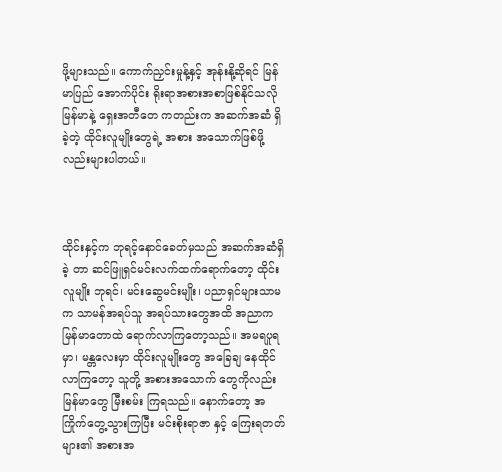ဖို့များသည်။ ကောက်ညှင်းမှုန့်နှင့် အုန်းနို့ဆိုရင် မြန်မာပြည် အောက်ပိုင်း ရိုးရာအစားအစာဖြစ်နိုင်သလို မြန်မာနဲ့ ရှေးအတီတေ ကတည်းက အဆက်အဆံ ရှိခဲ့တဲ့ ထိုင်းလူမျိုးတွေရဲ့ အစား အသောက်ဖြစ်ဖို့လည်းများပါတယ်။



ထိုင်းနှင့်က ဘုရင့်နောင်ခေတ်မှသည် အဆက်အဆံရှိခဲ့ တာ ဆင်ဖြူရှင်မင်းလက်ထက်ရောက်တော့ ထိုင်းလူမျိုး ဘုရင်၊ မင်းဆွေမင်းမျိုး၊ ပညာရှင်များသာမက သာမန်အရပ်သူ အရပ်သားတွေအထိ အညာက မြန်မာတောထဲ ရောက်လာကြတော့သည်။ အမရပူရမှာ၊ မန္တလေးမှာ ထိုင်းလူမျိုးတွေ အခြေချ နေထိုင်လာကြတော့ သူတို့ အစားအသောက် တွေကိုလည်း မြန်မာတွေ မြီးစမ်း ကြရသည်။ နောက်တော့ အကြိုက်တွေ့သွားကြပြီး မင်းစိုးရာဇာ နှင့် ကြေးရတတ်များ၏ အစားအ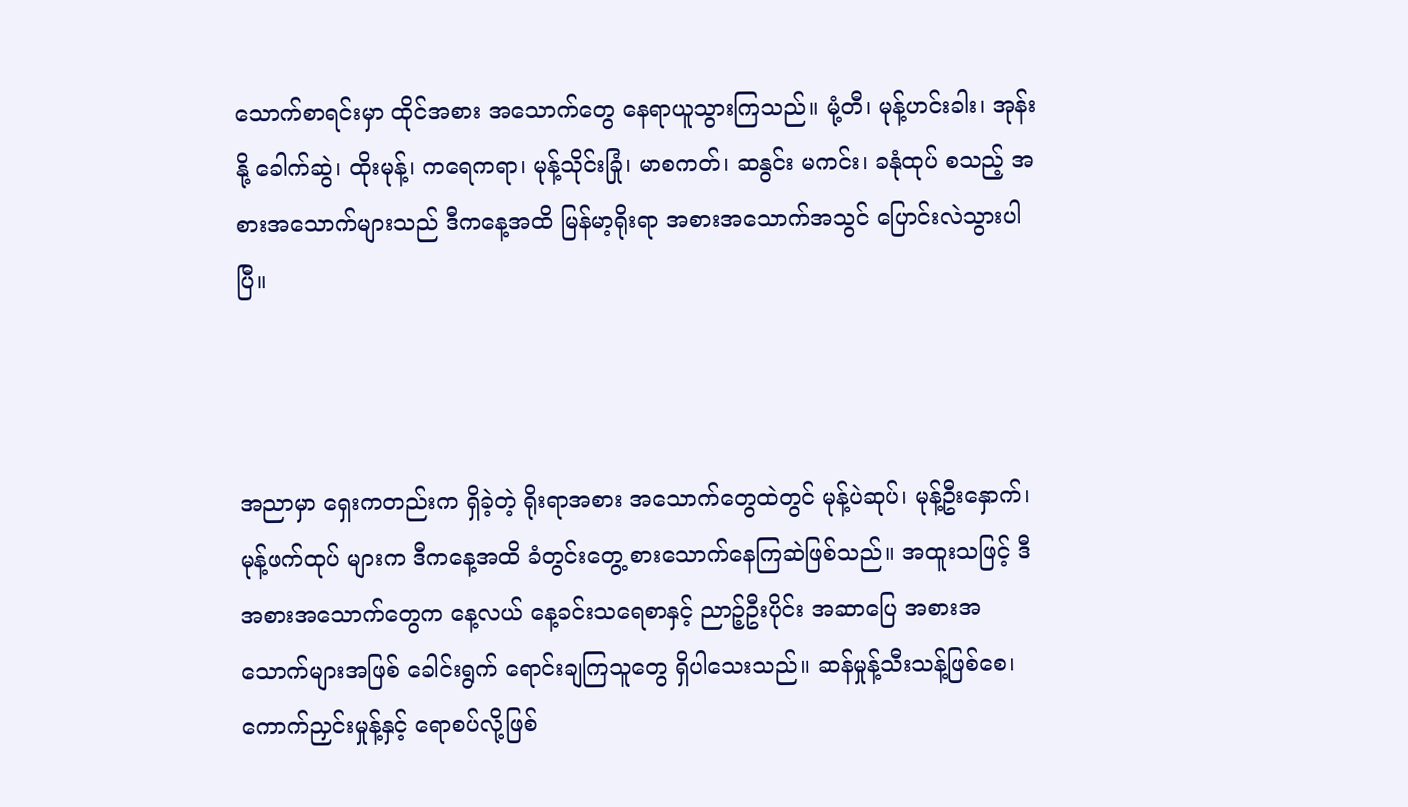သောက်စာရင်းမှာ ထိုင်အစား အသောက်တွေ နေရာယူသွားကြသည်။ မုံ့တီ၊ မုန့်ဟင်းခါး၊ အုန်းနို့ ခေါက်ဆွဲ၊ ထိုးမုန့်၊ ကရေကရာ၊ မုန့်သိုင်းခြုံ၊ မာစကတ်၊ ဆနွင်း မကင်း၊ ခနုံထုပ် စသည့် အစားအသောက်များသည် ဒီကနေ့အထိ မြန်မာ့ရိုးရာ အစားအသောက်အသွင် ပြောင်းလဲသွားပါပြီ။



အညာမှာ ရှေးကတည်းက ရှိခဲ့တဲ့ ရိုးရာအစား အသောက်တွေထဲတွင် မုန့်ပဲဆုပ်၊ မုန့်ဦးနှောက်၊ မုန့်ဖက်ထုပ် များက ဒီကနေ့အထိ ခံတွင်းတွေ့ စားသောက်နေကြဆဲဖြစ်သည်။ အထူးသဖြင့် ဒီအစားအသောက်တွေက နေ့လယ် နေ့ခင်းသရေစာနှင့် ညာဉ့်ဦးပိုင်း အဆာပြေ အစားအသောက်များအဖြစ် ခေါင်းရွက် ရောင်းချကြသူတွေ ရှိပါသေးသည်။ ဆန်မှုန့်သီးသန့်ဖြစ်စေ၊ ကောက်ညှင်းမှုန့်နှင့် ရောစပ်လို့ဖြစ်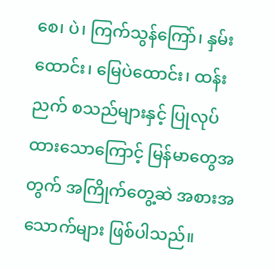စေ၊ ပဲ၊ ကြက်သွန်ကြော်၊ နှမ်း ထောင်း၊ မြေပဲထောင်း၊ ထန်းညက် စသည်များနှင့် ပြုလုပ်ထားသောကြောင့် မြန်မာတွေအတွက် အကြိုက်တွေ့ဆဲ အစားအသောက်များ ဖြစ်ပါသည်။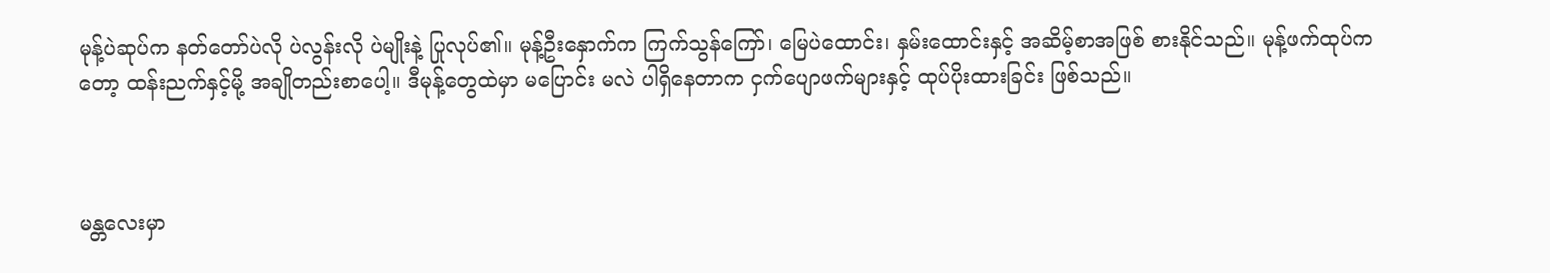မုန့်ပဲဆုပ်က နတ်တော်ပဲလို ပဲလွန်းလို ပဲမျိုးနဲ့ ပြုလုပ်၏။ မုန့်ဦးနှောက်က ကြက်သွန်ကြော်၊ မြေပဲထောင်း၊ နှမ်းထောင်းနှင့် အဆိမ့်စာအဖြစ် စားနိုင်သည်။ မုန့်ဖက်ထုပ်ကတော့ ထန်းညက်နှင့်မို့ အချိုတည်းစာပေါ့။ ဒီမုန့်တွေထဲမှာ မပြောင်း မလဲ ပါရှိနေတာက ငှက်ပျောဖက်များနှင့် ထုပ်ပိုးထားခြင်း ဖြစ်သည်။



မန္တလေးမှာ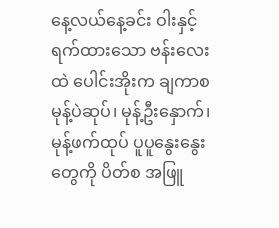နေ့လယ်နေ့ခင်း ဝါးနှင့်ရက်ထားသော ဗန်းလေး ထဲ ပေါင်းအိုးက ချကာစ မုန့်ပဲဆုပ်၊ မုန့်ဦးနှောက်၊ မုန့်ဖက်ထုပ် ပူပူနွေးနွေးတွေကို ပိတ်စ အဖြူ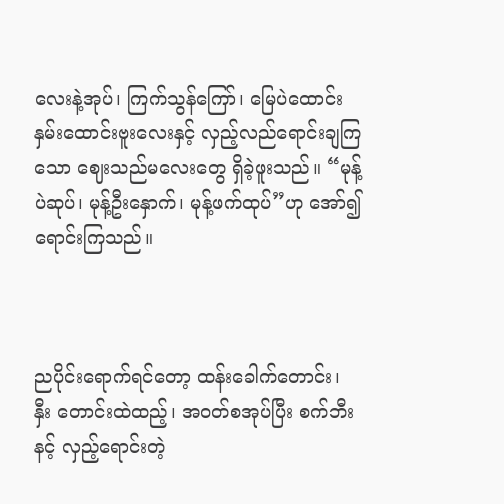လေးနဲ့အုပ်၊ ကြက်သွန်ကြော်၊ မြေပဲထောင်း နှမ်းထောင်းဗူးလေးနှင့် လှည့်လည်ရောင်းချကြသော ဈေးသည်မလေးတွေ ရှိခဲ့ဖူးသည်။ “မုန့်ပဲဆုပ်၊ မုန့်ဦးနှောက်၊ မုန့်ဖက်ထုပ်”ဟု အော်၍ ရောင်းကြသည်။



ညပိုင်းရောက်ရင်တော့ ထန်းခေါက်တောင်း၊ နှီး တောင်းထဲထည့်၊ အဝတ်စအုပ်ပြီး စက်ဘီးနင့် လှည့်ရောင်းတဲ့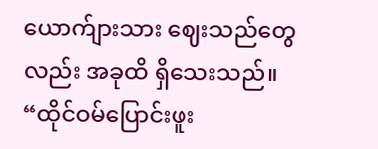ယောက်ျားသား ဈေးသည်တွေလည်း အခုထိ ရှိသေးသည်။ “ထိုင်ဝမ်ပြောင်းဖူး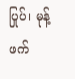ပြုပ်၊ မုန့်ဖက်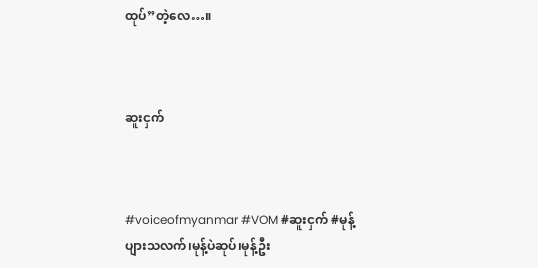ထုပ်”တဲ့လေ…။



ဆူးငှက်



#voiceofmyanmar #VOM #ဆူးငှက် #မုန့်ပျားသလက်၊မုန့်ပဲဆုပ်၊မုန့်ဦး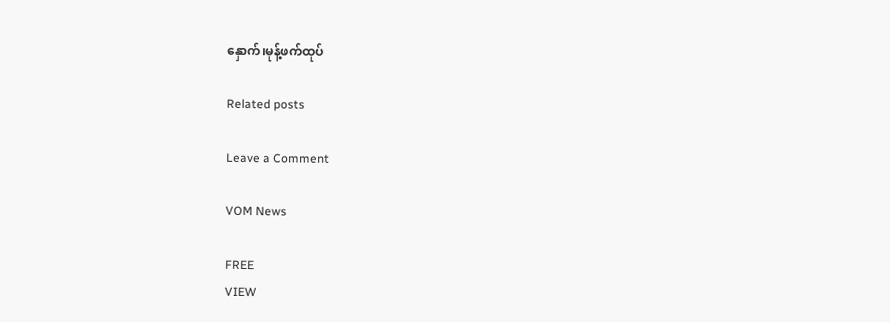နှောက်၊မုန့်ဖက်ထုပ်

Related posts

Leave a Comment

VOM News

FREE
VIEW